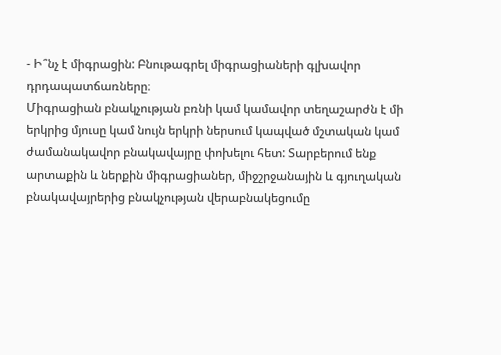- Ի՞նչ է միգրացին: Բնութագրել միգրացիաների գլխավոր դրդապատճառները։
Միգրացիան բնակչության բռնի կամ կամավոր տեղաշարժն է մի երկրից մյուսը կամ նույն երկրի ներսում կապված մշտական կամ ժամանակավոր բնակավայրը փոխելու հետ: Տարբերում ենք արտաքին և ներքին միգրացիաներ, միջշրջանային և գյուղական բնակավայրերից բնակչության վերաբնակեցումը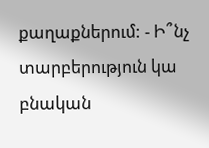քաղաքներում: - Ի՞նչ տարբերություն կա բնական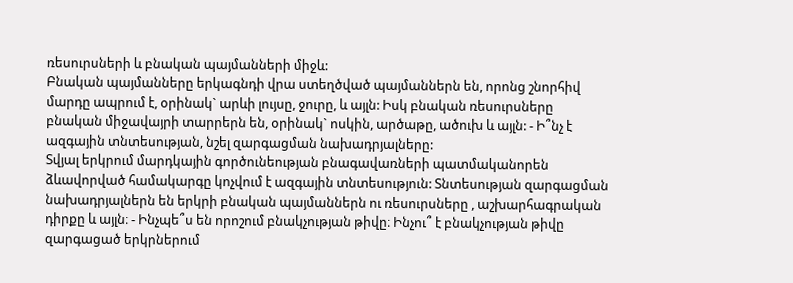ռեսուրսների և բնական պայմանների միջև:
Բնական պայմանները երկագնդի վրա ստեղծված պայմաններն են, որոնց շնորհիվ մարդը ապրում է, օրինակ` արևի լույսը, ջուրը, և այլն: Իսկ բնական ռեսուրսները բնական միջավայրի տարրերն են, օրինակ` ոսկին, արծաթը, ածուխ և այլն: - Ի՞նչ է ազգային տնտեսության, նշել զարգացման նախադրյալները:
Տվյալ երկրում մարդկային գործունեության բնագավառների պատմականորեն ձևավորված համակարգը կոչվում է ազգային տնտեսություն: Տնտեսության զարգացման նախադրյալներն են երկրի բնական պայմաններն ու ռեսուրսները , աշխարհագրական դիրքը և այլն։ - Ինչպե՞ս են որոշում բնակչության թիվը։ Ինչու՞ է բնակչության թիվը զարգացած երկրներում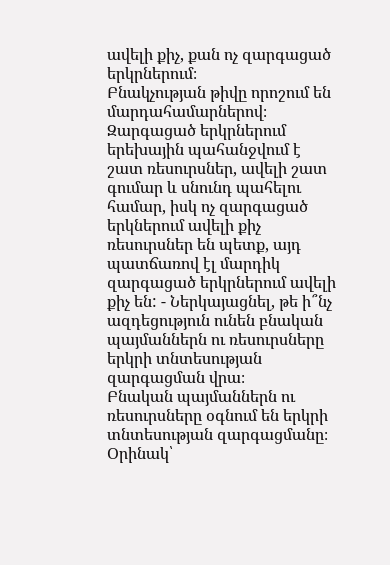ավելի քիչ, քան ոչ զարգացած երկրներում։
Բնակչության թիվը որոշում են մարդահամարներով։ Զարգացած երկրներում երեխային պահանջվում է շատ ռեսուրսներ, ավելի շատ գումար և սնունդ պահելու համար, իսկ ոչ զարգացած երկներում ավելի քիչ ռեսուրսներ են պետք, այդ պատճառով էլ մարդիկ զարգացած երկրներում ավելի քիչ են: - Ներկայացնել, թե ի՞նչ ազդեցություն ունեն բնական պայմաններն ու ռեսուրսները երկրի տնտեսության զարգացման վրա։
Բնական պայմաններն ու ռեսուրսները օգնում են երկրի տնտեսության զարգացմանը։ Օրինակ՝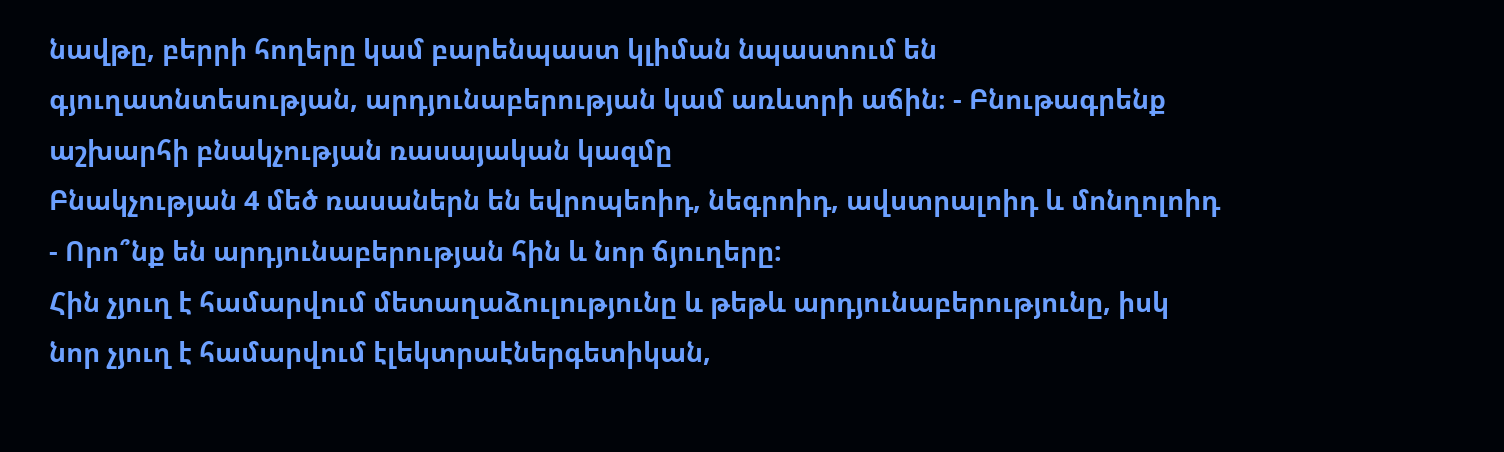նավթը, բերրի հողերը կամ բարենպաստ կլիման նպաստում են գյուղատնտեսության, արդյունաբերության կամ առևտրի աճին։ - Բնութագրենք աշխարհի բնակչության ռասայական կազմը
Բնակչության 4 մեծ ռասաներն են եվրոպեոիդ, նեգրոիդ, ավստրալոիդ և մոնղոլոիդ - Որո՞նք են արդյունաբերության հին և նոր ճյուղերը:
Հին չյուղ է համարվում մետաղաձուլությունը և թեթև արդյունաբերությունը, իսկ նոր չյուղ է համարվում էլեկտրաէներգետիկան,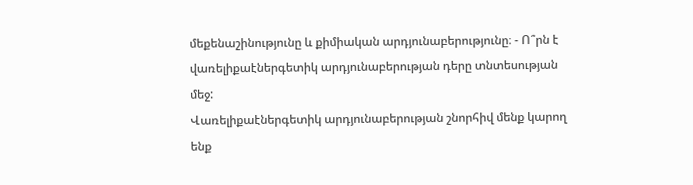մեքենաշինությունը և քիմիական արդյունաբերությունը։ - Ո՞րն է վառելիքաէներգետիկ արդյունաբերության դերը տնտեսության մեջ:
Վառելիքաէներգետիկ արդյունաբերության շնորհիվ մենք կարող ենք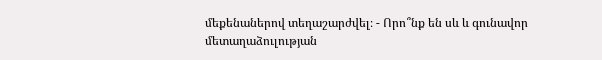մեքենաներով տեղաշարժվել։ - Որո՞նք են սև և գունավոր մետաղաձուլության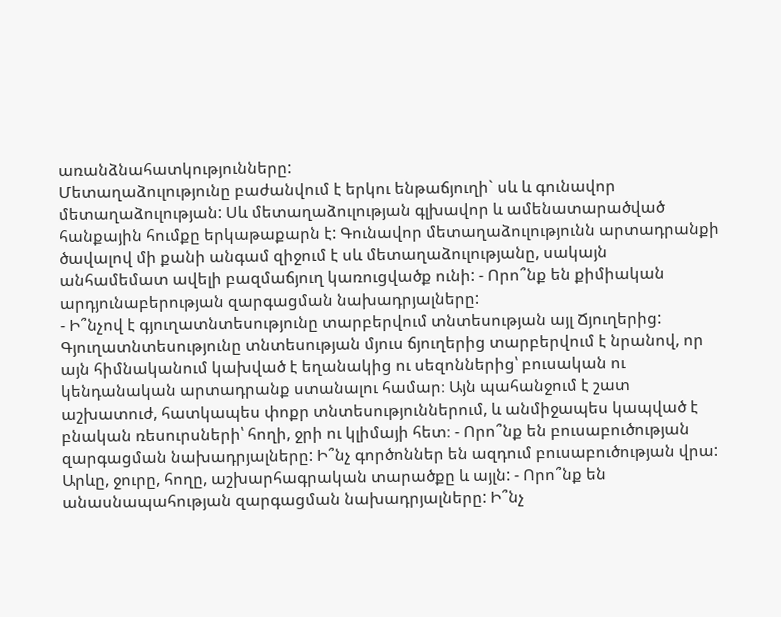առանձնահատկությունները:
Մետաղաձուլությունը բաժանվում է երկու ենթաճյուղի` սև և գունավոր մետաղաձուլության: Սև մետաղաձուլության գլխավոր և ամենատարածված հանքային հումքը երկաթաքարն է: Գունավոր մետաղաձուլությունն արտադրանքի ծավալով մի քանի անգամ զիջում է սև մետաղաձուլությանը, սակայն անհամեմատ ավելի բազմաճյուղ կառուցվածք ունի: - Որո՞նք են քիմիական արդյունաբերության զարգացման նախադրյալները:
- Ի՞նչով է գյուղատնտեսությունը տարբերվում տնտեսության այլ Ճյուղերից:
Գյուղատնտեսությունը տնտեսության մյուս ճյուղերից տարբերվում է նրանով, որ այն հիմնականում կախված է եղանակից ու սեզոններից՝ բուսական ու կենդանական արտադրանք ստանալու համար։ Այն պահանջում է շատ աշխատուժ, հատկապես փոքր տնտեսություններում, և անմիջապես կապված է բնական ռեսուրսների՝ հողի, ջրի ու կլիմայի հետ։ - Որո՞նք են բուսաբուծության զարգացման նախադրյալները: Ի՞նչ գործոններ են ազդում բուսաբուծության վրա:
Արևը, ջուրը, հողը, աշխարհագրական տարածքը և այլն: - Որո՞նք են անասնապահության զարգացման նախադրյալները: Ի՞նչ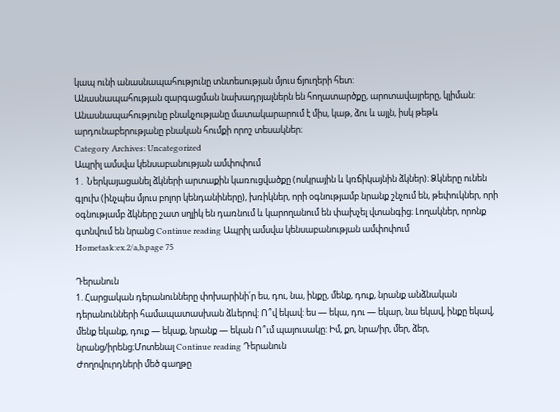կապ ունի անասնապահությունը տնտեսության մյուս ճյուղերի հետ:
Անասնապահության զարգացման նախադրյալներն են հողատարծքը, արոտավայրերը, կլիման: Անասնապահությունը բնակչությանը մատակարարում է միս, կաթ, ձու և այլն, իսկ թեթև արդունաբերությանը բնական հումքի որոշ տեսակներ։
Category Archives: Uncategorized
Ապրիլ ամսվա կենսաբանության ամփոփում
1․ Ներկայացանել ձկների արտաքին կառուցվածքը (ոսկրային և կռճիկայնին ձկներ)։ Ձկները ունեն գլուխ (ինչպես մյուս բոլոր կենդանիները), խռիկներ, որի օգնությամբ նրանք շնչում են, թեփուկներ, որի օգնությամբ ձկները շատ սղլիկ են դառնում և կարողանում են փախչել վտանգից։ Լողակներ, որոնք գտնվում են նրանց Continue reading Ապրիլ ամսվա կենսաբանության ամփոփում
Hometask:ex.2/a,b,page 75

Դերանուն
1. Հարցական դերանունները փոխարինի՛ր ես, դու, նա, ինքը, մենք, դուք, նրանք անձնական դերանունների համապատասխան ձևերով: Ո՞վ եկավ: ես — եկա, դու — եկար, նա եկավ, ինքը եկավ, մենք եկանք, դուք — եկաք, նրանք — եկան Ո՞ւմ պայուսակը: Իմ, քո, նրա/իր, մեր, ձեր, նրանց/իրենց։Մոտենալ Continue reading Դերանուն
Ժողովուրդների մեծ գաղթը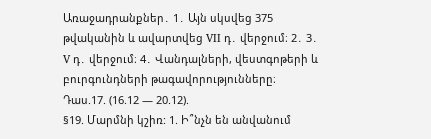Առաջադրանքներ․ 1․ Այն սկսվեց 375 թվականին և ավարտվեց VII դ․ վերջում։ 2․ 3․ V դ․ վերջում։ 4․ Վանդալների, վեստգոթերի և բուրգունդների թագավորությունները։
Դաս.17. (16.12 — 20.12).
§19. Մարմնի կշիռ: 1. Ի՞նչն են անվանում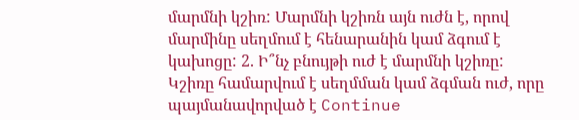մարմնի կշիռ: Մարմնի կշիռն այն ուժն է, որով մարմինը սեղմում է հենարանին կամ ձգում է կախոցը: 2. Ի՞նչ բնույթի ուժ է մարմնի կշիռը: Կշիռը համարվում է սեղմման կամ ձգման ուժ, որը պայմանավորված է Continue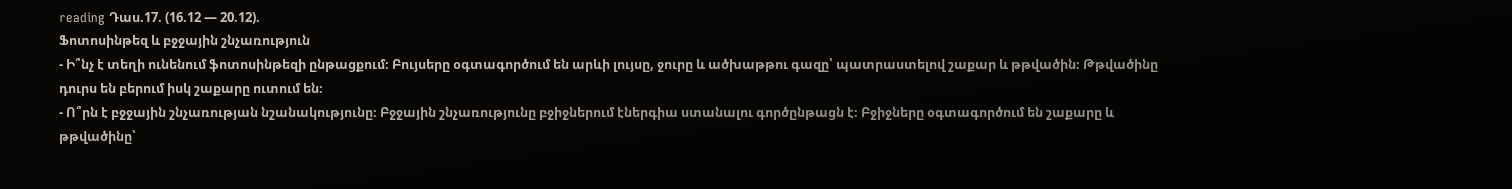reading Դաս.17. (16.12 — 20.12).
Ֆոտոսինթեզ և բջջային շնչառություն
- Ի՞նչ է տեղի ունենում ֆոտոսինթեզի ընթացքում։ Բույսերը օգտագործում են արևի լույսը, ջուրը և ածխաթթու գազը՝ պատրաստելով շաքար և թթվածին։ Թթվածինը դուրս են բերում իսկ շաքարը ուտում են։
- Ո՞րն է բջջային շնչառության նշանակությունը։ Բջջային շնչառությունը բջիջներում էներգիա ստանալու գործընթացն է։ Բջիջները օգտագործում են շաքարը և թթվածինը՝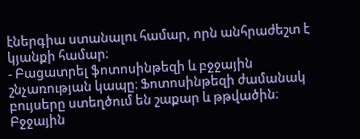էներգիա ստանալու համար, որն անհրաժեշտ է կյանքի համար։
- Բացատրել ֆոտոսինթեզի և բջջային շնչառության կապը։ Ֆոտոսինթեզի ժամանակ բույսերը ստեղծում են շաքար և թթվածին։ Բջջային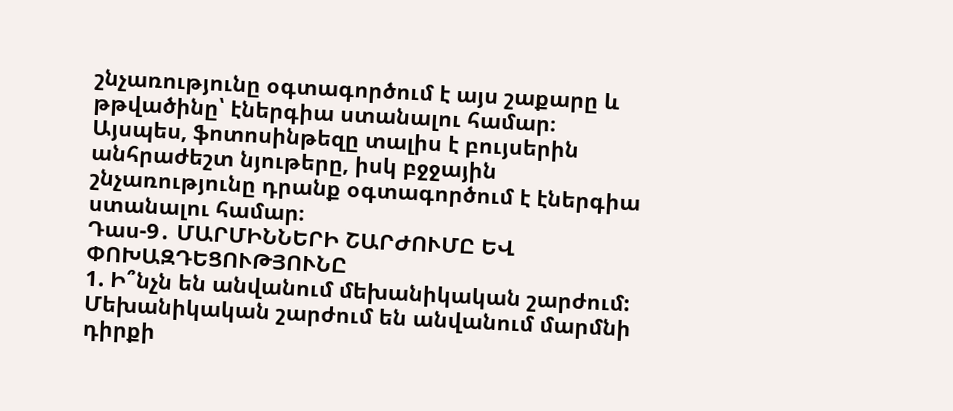շնչառությունը օգտագործում է այս շաքարը և թթվածինը՝ էներգիա ստանալու համար։ Այսպես, ֆոտոսինթեզը տալիս է բույսերին անհրաժեշտ նյութերը, իսկ բջջային շնչառությունը դրանք օգտագործում է էներգիա ստանալու համար։
Դաս-9․ ՄԱՐՄԻՆՆԵՐԻ ՇԱՐԺՈՒՄԸ ԵՎ ՓՈԽԱԶԴԵՑՈՒԹՅՈՒՆԸ
1. Ի՞նչն են անվանում մեխանիկական շարժում: Մեխանիկական շարժում են անվանում մարմնի դիրքի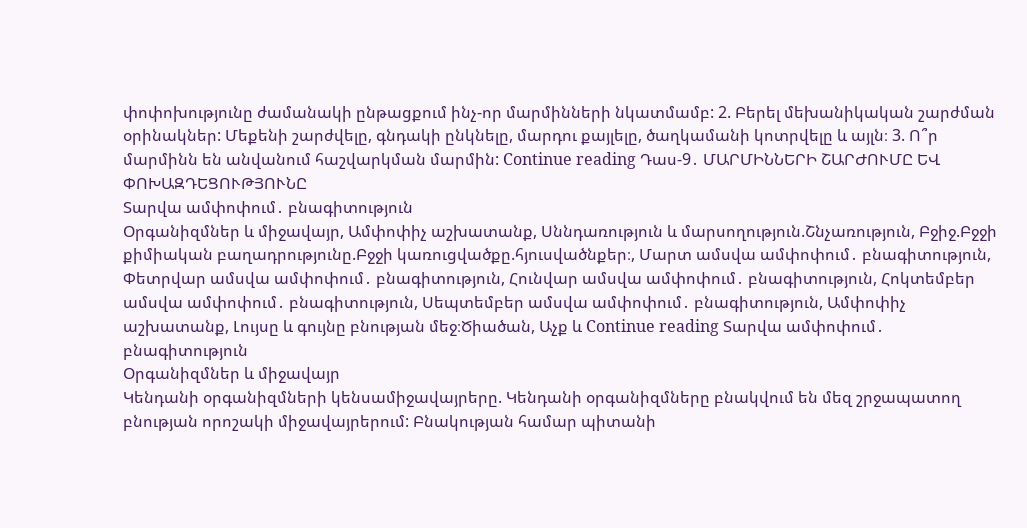փոփոխությունը ժամանակի ընթացքում ինչ-որ մարմինների նկատմամբ: 2. Բերել մեխանիկական շարժման օրինակներ: Մեքենի շարժվելը, գնդակի ընկնելը, մարդու քայլելը, ծաղկամանի կոտրվելը և այլն։ 3. Ո՞ր մարմինն են անվանում հաշվարկման մարմին: Continue reading Դաս-9․ ՄԱՐՄԻՆՆԵՐԻ ՇԱՐԺՈՒՄԸ ԵՎ ՓՈԽԱԶԴԵՑՈՒԹՅՈՒՆԸ
Տարվա ամփոփում․ բնագիտություն
Օրգանիզմներ և միջավայր, Ամփոփիչ աշխատանք, Սննդառություն և մարսողություն.Շնչառություն, Բջիջ.Բջջի քիմիական բաղադրությունը.Բջջի կառուցվածքը.հյուսվածնքեր։, Մարտ ամսվա ամփոփում․ բնագիտություն, Փետրվար ամսվա ամփոփում․ բնագիտություն, Հունվար ամսվա ամփոփում․ բնագիտություն, Հոկտեմբեր ամսվա ամփոփում․ բնագիտություն, Սեպտեմբեր ամսվա ամփոփում․ բնագիտություն, Ամփոփիչ աշխատանք, Լույսը և գույնը բնության մեջ։Ծիածան, Աչք և Continue reading Տարվա ամփոփում․ բնագիտություն
Օրգանիզմներ և միջավայր
Կենդանի օրգանիզմների կենսամիջավայրերը. Կենդանի օրգանիզմները բնակվում են մեզ շրջապատող բնության որոշակի միջավայրերում: Բնակության համար պիտանի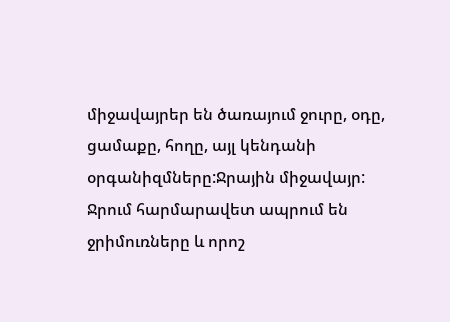միջավայրեր են ծառայում ջուրը, օդը, ցամաքը, հողը, այլ կենդանի օրգանիզմները:Ջրային միջավայր: Ջրում հարմարավետ ապրում են ջրիմուռները և որոշ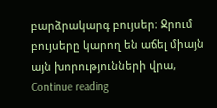բարձրակարգ բույսեր։ Ջրում բույսերը կարող են աճել միայն այն խորությունների վրա, Continue reading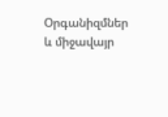Օրգանիզմներ և միջավայր